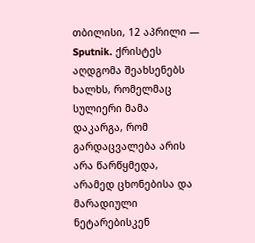თბილისი, 12 აპრილი — Sputnik. ქრისტეს აღდგომა შეახსენებს ხალხს, რომელმაც სულიერი მამა დაკარგა, რომ გარდაცვალება არის არა წარწყმედა, არამედ ცხონებისა და მარადიული ნეტარებისკენ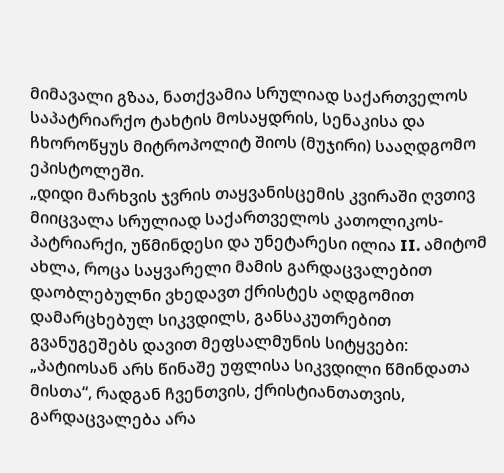მიმავალი გზაა, ნათქვამია სრულიად საქართველოს საპატრიარქო ტახტის მოსაყდრის, სენაკისა და ჩხოროწყუს მიტროპოლიტ შიოს (მუჯირი) სააღდგომო ეპისტოლეში.
„დიდი მარხვის ჯვრის თაყვანისცემის კვირაში ღვთივ მიიცვალა სრულიად საქართველოს კათოლიკოს-პატრიარქი, უწმინდესი და უნეტარესი ილია II. ამიტომ ახლა, როცა საყვარელი მამის გარდაცვალებით დაობლებულნი ვხედავთ ქრისტეს აღდგომით დამარცხებულ სიკვდილს, განსაკუთრებით გვანუგეშებს დავით მეფსალმუნის სიტყვები: „პატიოსან არს წინაშე უფლისა სიკვდილი წმინდათა მისთა“, რადგან ჩვენთვის, ქრისტიანთათვის, გარდაცვალება არა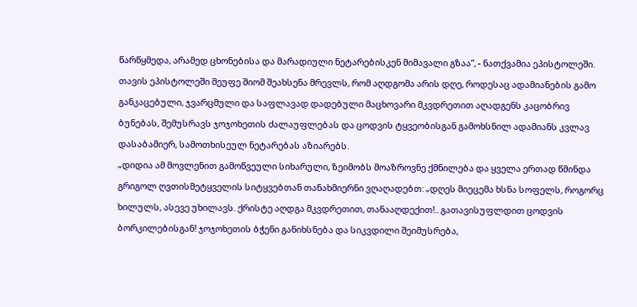წარწყმედა, არამედ ცხონებისა და მარადიული ნეტარებისკენ მიმავალი გზაა“, - ნათქვამია ეპისტოლეში.
თავის ეპისტოლეში მეუფე შიომ შეახსენა მრევლს, რომ აღდგომა არის დღე, როდესაც ადამიანების გამო განკაცებული, ჯვარცმული და საფლავად დადებული მაცხოვარი მკვდრეთით აღადგენს კაცობრივ ბუნებას, შემუსრავს ჯოჯოხეთის ძალაუფლებას და ცოდვის ტყვეობისგან გამოხსნილ ადამიანს კვლავ დასაბამიერ, სამოთხისეულ ნეტარებას აზიარებს.
„დიდია ამ მოვლენით გამოწვეული სიხარული, ზეიმობს მოაზროვნე ქმნილება და ყველა ერთად წმინდა გრიგოლ ღვთისმეტყველის სიტყვებთან თანახმიერნი ვღაღადებთ: „დღეს მიეცემა ხსნა სოფელს, როგორც ხილულს, ასევე უხილავს. ქრისტე აღდგა მკვდრეთით, თანააღდექით!.. გათავისუფლდით ცოდვის ბორკილებისგან! ჯოჯოხეთის ბჭენი განიხსნება და სიკვდილი შეიმუსრება,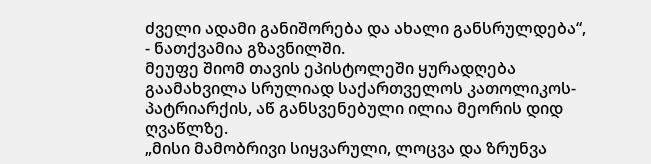ძველი ადამი განიშორება და ახალი განსრულდება“, - ნათქვამია გზავნილში.
მეუფე შიომ თავის ეპისტოლეში ყურადღება გაამახვილა სრულიად საქართველოს კათოლიკოს-პატრიარქის, აწ განსვენებული ილია მეორის დიდ ღვაწლზე.
„მისი მამობრივი სიყვარული, ლოცვა და ზრუნვა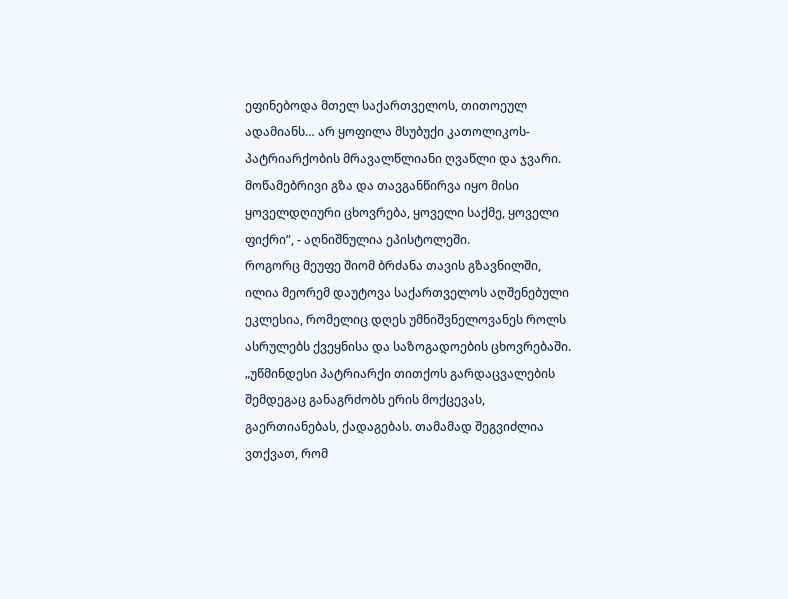ეფინებოდა მთელ საქართველოს, თითოეულ ადამიანს… არ ყოფილა მსუბუქი კათოლიკოს-პატრიარქობის მრავალწლიანი ღვაწლი და ჯვარი. მოწამებრივი გზა და თავგანწირვა იყო მისი ყოველდღიური ცხოვრება, ყოველი საქმე, ყოველი ფიქრი“, - აღნიშნულია ეპისტოლეში.
როგორც მეუფე შიომ ბრძანა თავის გზავნილში, ილია მეორემ დაუტოვა საქართველოს აღშენებული ეკლესია, რომელიც დღეს უმნიშვნელოვანეს როლს ასრულებს ქვეყნისა და საზოგადოების ცხოვრებაში.
„უწმინდესი პატრიარქი თითქოს გარდაცვალების შემდეგაც განაგრძობს ერის მოქცევას, გაერთიანებას, ქადაგებას. თამამად შეგვიძლია ვთქვათ, რომ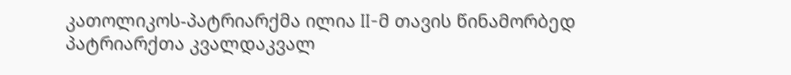კათოლიკოს-პატრიარქმა ილია II-მ თავის წინამორბედ პატრიარქთა კვალდაკვალ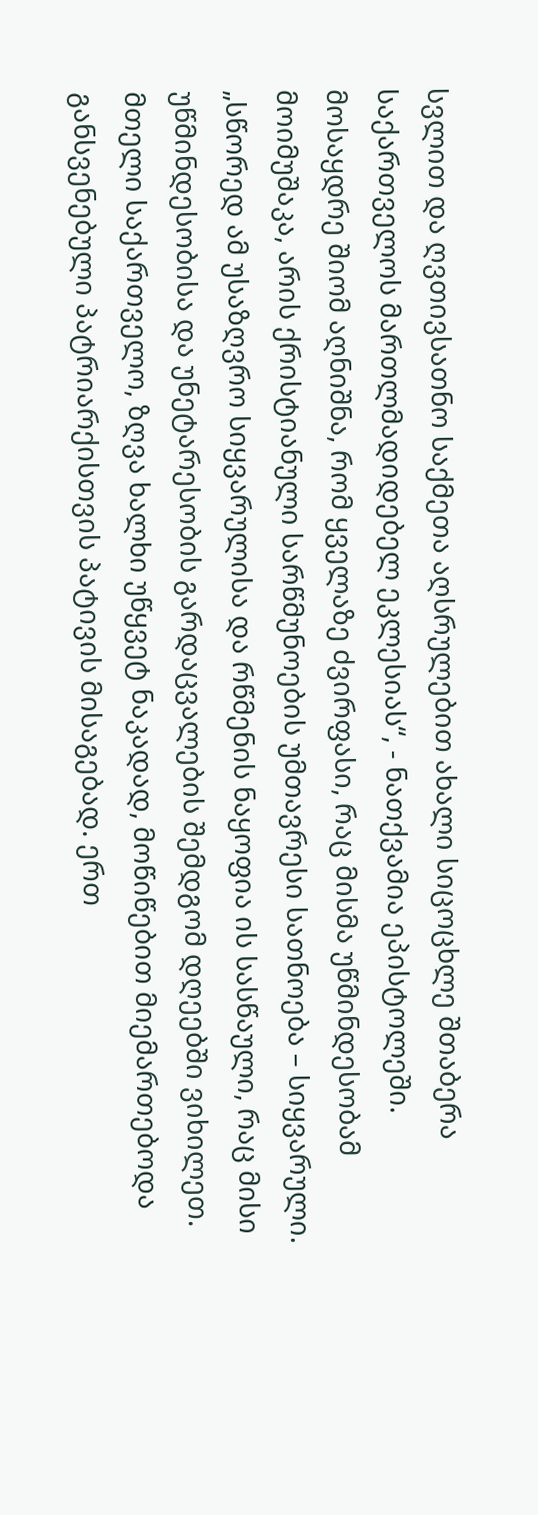სვლით და ღვთივსათნო საქმეთა აღსრულებით ახალი სიცოცხლე შთაბერა საქართველოს მართლმადიდებელ ეკლესიას“, - ნათქვამია ეპისტოლეში.
მოსაყდრე შიომ აღნიშნა, რომ ყველაზე ძვირფასი, რაც მისმა უწმინდესობამ მოიმუშაკა, არის ქრისტიანული სარწმუნოების უმთავრესი სათნოება – სიყვარული.
„სწორედ ამ უსაზღვრო სიყვარულისა და რწმენის ნაყოფია ის სასწაული, რაც მისი უწმინდესობისა და უნეტარესობის გარდაცვალების შემდგომ დღეებში ვიხილეთ. მთელი საქართველო, ზღვა ხალხი უწყვეტ ნაკადად, მოწიწებით მიემართებოდა განსვენებული პატრიარქისთვის პატივის მისაგებად. ერთ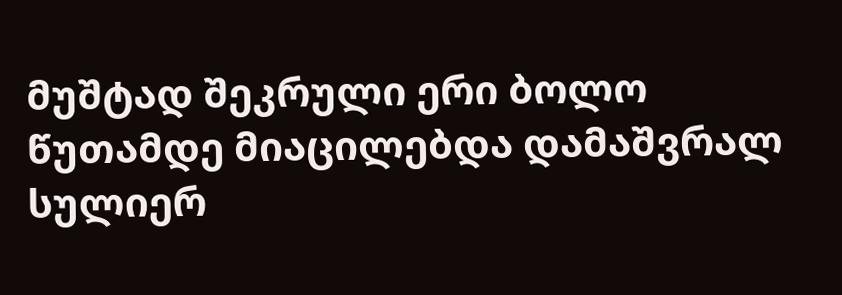მუშტად შეკრული ერი ბოლო წუთამდე მიაცილებდა დამაშვრალ სულიერ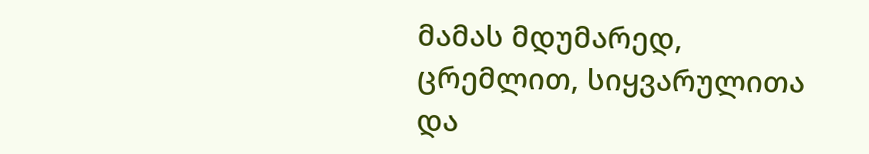მამას მდუმარედ, ცრემლით, სიყვარულითა და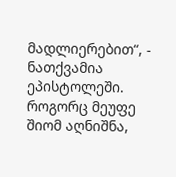მადლიერებით“, - ნათქვამია ეპისტოლეში.
როგორც მეუფე შიომ აღნიშნა,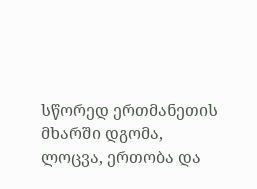სწორედ ერთმანეთის მხარში დგომა, ლოცვა, ერთობა და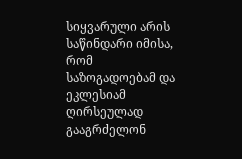სიყვარული არის საწინდარი იმისა, რომ საზოგადოებამ და ეკლესიამ ღირსეულად გააგრძელონ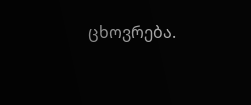ცხოვრება.